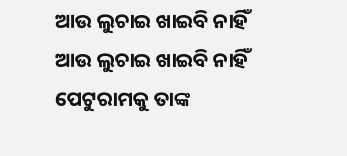ଆଉ ଲୁଚାଇ ଖାଇବି ନାହିଁ
ଆଉ ଲୁଚାଇ ଖାଇବି ନାହିଁ
ପେଟୁରାମକୁ ତାଙ୍କ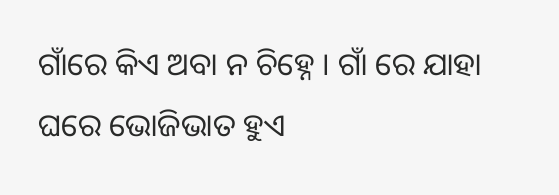ଗାଁରେ କିଏ ଅବା ନ ଚିହ୍ନେ । ଗାଁ ରେ ଯାହା ଘରେ ଭୋଜିଭାତ ହୁଏ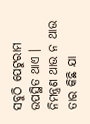ସବୁଠି ପେଟୁରାମ ଉପସ୍ଥିତ ଥାଏ । ନିମନ୍ତ୍ରଣ ଥାଉ ନ ଥାଉ ତାର କିଛି ଯା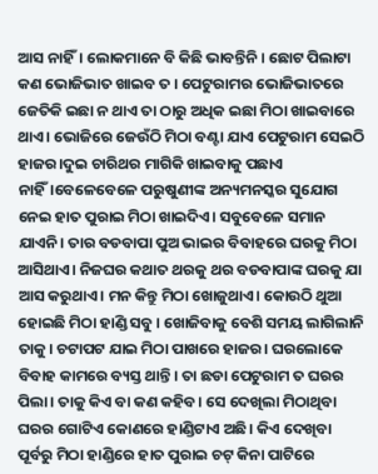ଆସ ନାହିଁ। ଲୋକମାନେ ବି କିଛି ଭାବନ୍ତିନି । ଛୋଟ ପିଲାଟା କଣ ଭୋଜିଭାତ ଖାଇବ ତ । ପେଟୁରାମର ଭୋଜିଭାତରେ ଜେତିକି ଇଛା ନ ଥାଏ ତା ଠାରୁ ଅଧିକ ଇଛା ମିଠା ଖାଇବାରେ ଥାଏ। ଭୋଜିରେ ଜେଉଁଠି ମିଠା ବଣ୍ଟା ଯାଏ ପେଟୁରାମ ସେଇଠି ହାଜର।ଦୁଇ ଚାରିଥର ମାଗିକି ଖାଇବାକୁ ପଛାଏ ନାହିଁ।ବେଳେବେଳେ ପରୁଷୁଣୀଙ୍କ ଅନ୍ୟମନସ୍କର ସୁଯୋଗ ନେଇ ହାତ ପୁରାଇ ମିଠା ଖାଇଦିଏ। ସବୁବେଳେ ସମାନ ଯାଏନି। ତାର ବଡବାପା ପୁଅ ଭାଇର ବିବାହରେ ଘରକୁ ମିଠା ଆସିଥାଏ। ନିଜଘର କଥାତ ଥରକୁ ଥର ବଡବାପାଙ୍କ ଘରକୁ ଯା ଆସ କରୁଥାଏ। ମନ କିନ୍ତୁ ମିଠା ଖୋଜୁଥାଏ। କୋଉଠି ଥୁଆ ହୋଇଛି ମିଠା ହାଣ୍ଡି ସବୁ । ଖୋଜିବାକୁ ବେଶି ସମୟ ଲାଗିଲାନି ତାକୁ। ଚଟାପଟ ଯାଇ ମିଠା ପାଖରେ ହାଜର। ଘରଲୋକେ ବିବାହ କାମରେ ବ୍ୟସ୍ତ ଥାନ୍ତି। ତା ଛଡା ପେଟୁରାମ ତ ଘରର ପିଲା। ତାକୁ କିଏ ବା କଣ କହିବ। ସେ ଦେଖିଲା ମିଠାଥିବା ଘରର ଗୋଟିଏ କୋଣରେ ହାଣ୍ଡିଟାଏ ଅଛି। କିଏ ଦେଖିବା ପୂର୍ବରୁ ମିଠା ହାଣ୍ଡିରେ ହାତ ପୁରାଇ ଚଟ୍ କିନା ପାଟିରେ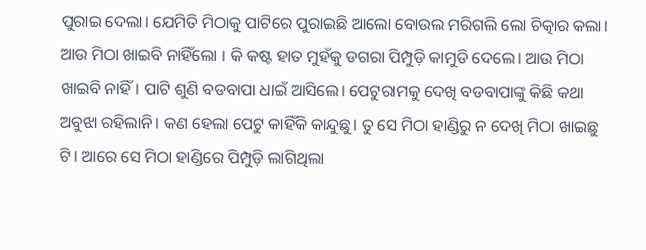ପୁରାଇ ଦେଲା। ଯେମିତି ମିଠାକୁ ପାଟିରେ ପୁରାଇଛି ଆଲୋ ବୋଉଲ ମରିଗଲି ଲୋ ଚିତ୍କାର କଲା। ଆଉ ମିଠା ଖାଇବି ନାହିଁଲୋ । କି କଷ୍ଟ ହାତ ମୁହଁକୁ ଡଗରା ପିମ୍ପୁଡ଼ି କାମୁଡି ଦେଲେ। ଆଉ ମିଠା ଖାଇବି ନାହିଁ। ପାଟି ଶୁଣି ବଡବାପା ଧାଇଁ ଆସିଲେ। ପେଟୁରାମକୁ ଦେଖି ବଡବାପାଙ୍କୁ କିଛି କଥା ଅବୁଝା ରହିଲାନି। କଣ ହେଲା ପେଟୁ କାହିଁକି କାନ୍ଦୁଛୁ। ତୁ ସେ ମିଠା ହାଣ୍ଡିରୁ ନ ଦେଖି ମିଠା ଖାଇଛୁ ଟି। ଆରେ ସେ ମିଠା ହାଣ୍ଡିରେ ପିମ୍ପୁଡ଼ି ଲାଗିଥିଲା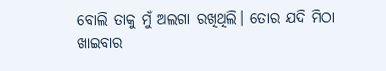ବୋଲି ତାକୁ ମୁଁ ଅଲଗା ରଖିଥିଲି। ତୋର ଯଦି ମିଠା ଖାଇବାର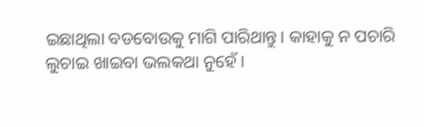ଇଛାଥିଲା ବଡବୋଉକୁ ମାଗି ପାରିଥାନ୍ତୁ। କାହାକୁ ନ ପଚାରି ଲୁଚାଇ ଖାଇବା ଭଲକଥା ନୁହେଁ।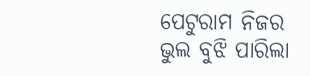ପେଟୁରାମ ନିଜର ଭୁଲ ବୁଝି ପାରିଲା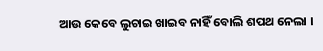ଆଉ କେବେ ଲୁଚାଇ ଖାଇବ ନାହିଁ ବୋଲି ଶପଥ ନେଲା ।